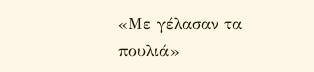«Με γέλασαν τα πουλιά»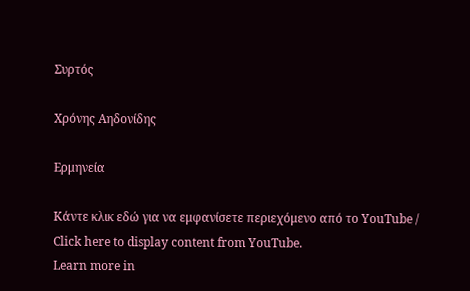Συρτός

Χρόνης Αηδονίδης

Ερμηνεία

Κάντε κλικ εδώ για να εμφανίσετε περιεχόμενο από το YouTube / Click here to display content from YouTube.
Learn more in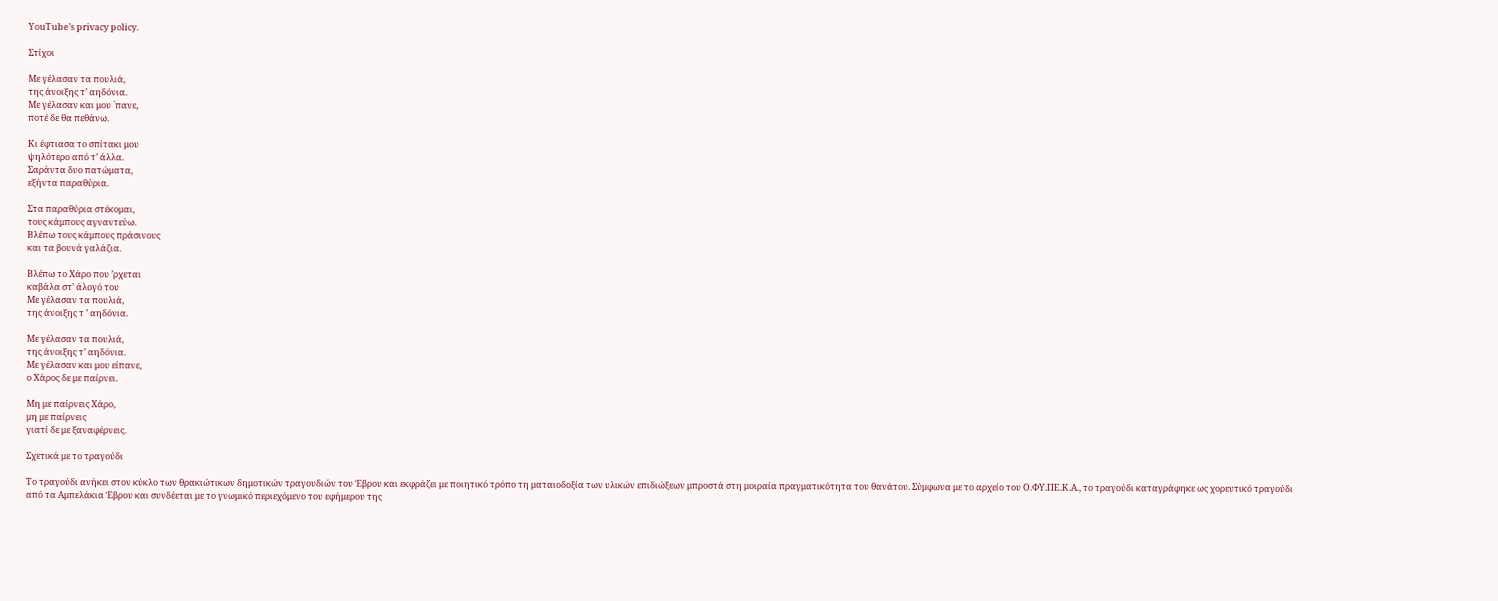YouTube’s privacy policy.

Στίχοι

Με γέλασαν τα πουλιά,
της άνοιξης τ’ αηδόνια.
Με γέλασαν και μου `πανε,
ποτέ δε θα πεθάνω.

Κι έφτιασα το σπίτακι μου
ψηλότερο από τ’ άλλα.
Σαράντα δυο πατώματα,
εξήντα παραθύρια.

Στα παραθύρια στέκομαι,
τους κάμπους αγναντεύω.
Βλέπω τους κάμπους πράσινους
και τα βουνά γαλάζια.

Βλέπω το Χάρο που ’ρχεται
καβάλα στ’ άλογό του
Με γέλασαν τα πουλιά,
της άνοιξης τ ’ αηδόνια.

Με γέλασαν τα πουλιά,
της άνοιξης τ’ αηδόνια.
Με γέλασαν και μου είπανε,
ο Χάρος δε με παίρνει.

Μη με παίρνεις Χάρο,
μη με παίρνεις
γιατί δε με ξαναφέρνεις.

Σχετικά με το τραγούδι

Το τραγούδι ανήκει στον κύκλο των θρακιώτικων δημοτικών τραγουδιών του Έβρου και εκφράζει με ποιητικό τρόπο τη ματαιοδοξία των υλικών επιδιώξεων μπροστά στη μοιραία πραγματικότητα του θανάτου. Σύμφωνα με το αρχείο του Ο.ΦΥ.ΠΕ.Κ.Α., το τραγούδι καταγράφηκε ως χορευτικό τραγούδι από τα Αμπελάκια Έβρου και συνδέεται με το γνωμικό περιεχόμενο του εφήμερου της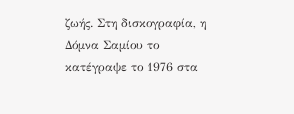ζωής. Στη δισκογραφία, η Δόμνα Σαμίου το κατέγραψε το 1976 στα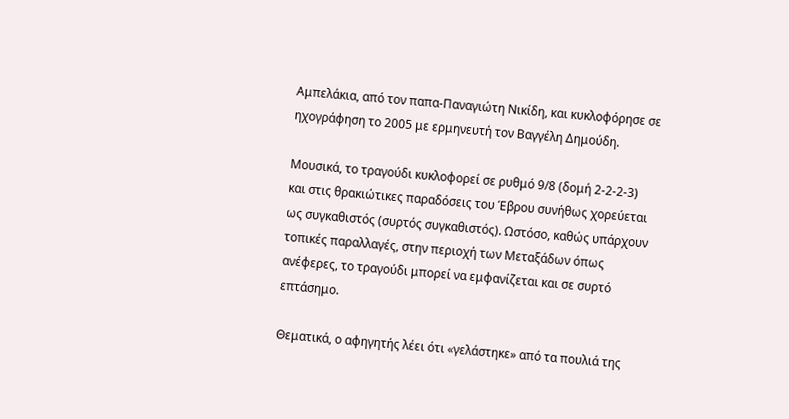Αμπελάκια, από τον παπα-Παναγιώτη Νικίδη, και κυκλοφόρησε σε ηχογράφηση το 2005 με ερμηνευτή τον Βαγγέλη Δημούδη.

Μουσικά, το τραγούδι κυκλοφορεί σε ρυθμό 9/8 (δομή 2-2-2-3) και στις θρακιώτικες παραδόσεις του Έβρου συνήθως χορεύεται ως συγκαθιστός (συρτός συγκαθιστός). Ωστόσο, καθώς υπάρχουν τοπικές παραλλαγές, στην περιοχή των Μεταξάδων όπως ανέφερες, το τραγούδι μπορεί να εμφανίζεται και σε συρτό επτάσημο.

Θεματικά, ο αφηγητής λέει ότι «γελάστηκε» από τα πουλιά της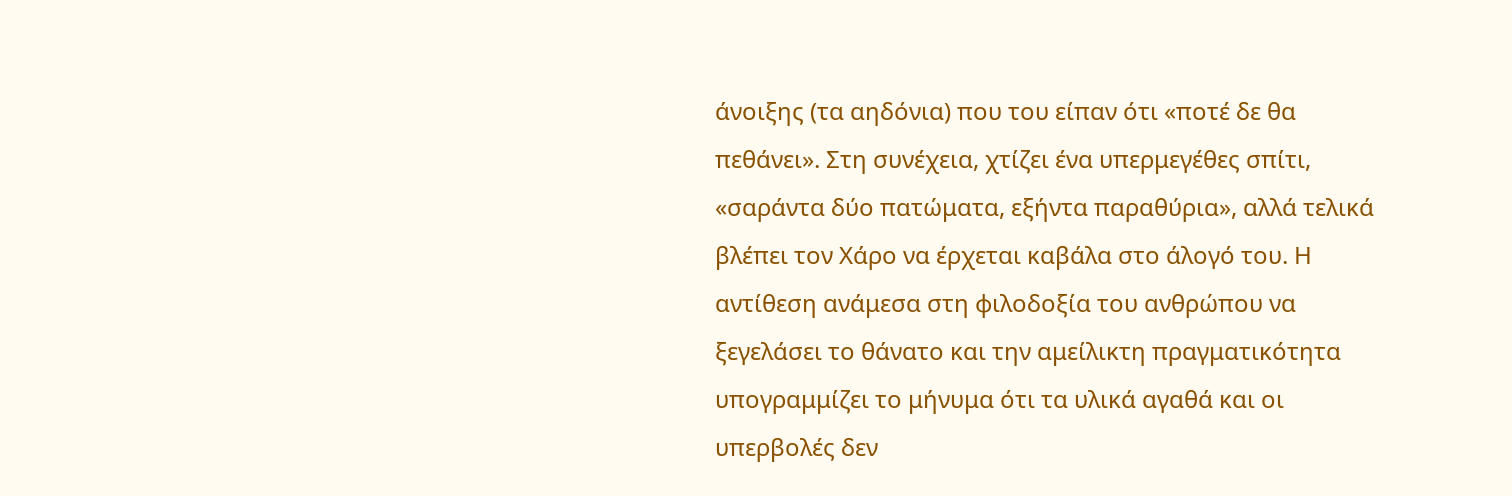άνοιξης (τα αηδόνια) που του είπαν ότι «ποτέ δε θα πεθάνει». Στη συνέχεια, χτίζει ένα υπερμεγέθες σπίτι, «σαράντα δύο πατώματα, εξήντα παραθύρια», αλλά τελικά βλέπει τον Χάρο να έρχεται καβάλα στο άλογό του. Η αντίθεση ανάμεσα στη φιλοδοξία του ανθρώπου να ξεγελάσει το θάνατο και την αμείλικτη πραγματικότητα υπογραμμίζει το μήνυμα ότι τα υλικά αγαθά και οι υπερβολές δεν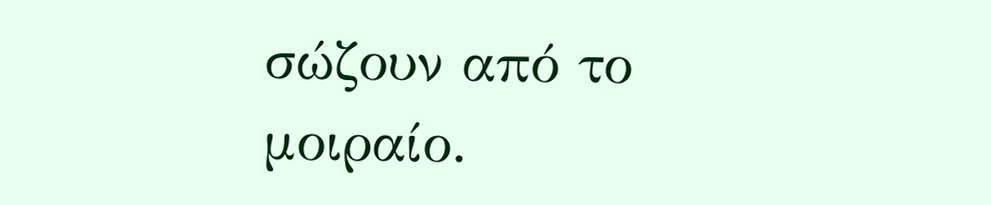σώζουν από το μοιραίο.